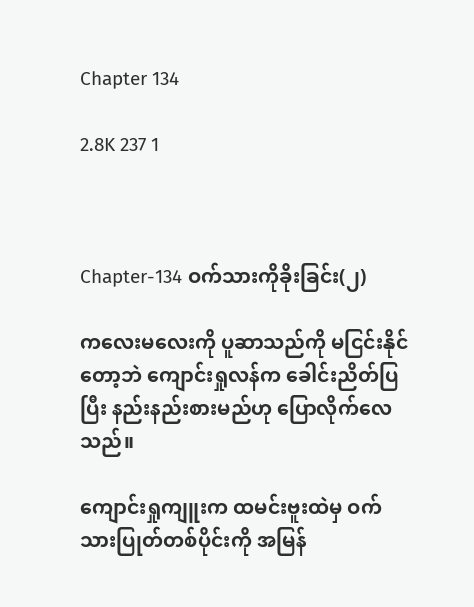Chapter 134

2.8K 237 1



Chapter-134 ဝက်သားကိုခိုးခြင်း(၂)

ကလေးမလေးကို ပူဆာသည်ကို မငြင်းနိုင်တော့ဘဲ ကျောင်းရှုလန်က ခေါင်းညိတ်ပြပြီး နည်းနည်းစားမည်ဟု ပြောလိုက်လေသည်။

ကျောင်းရှုကျူးက ထမင်းဗူးထဲမှ ဝက်သားပြုတ်တစ်ပိုင်းကို အမြန်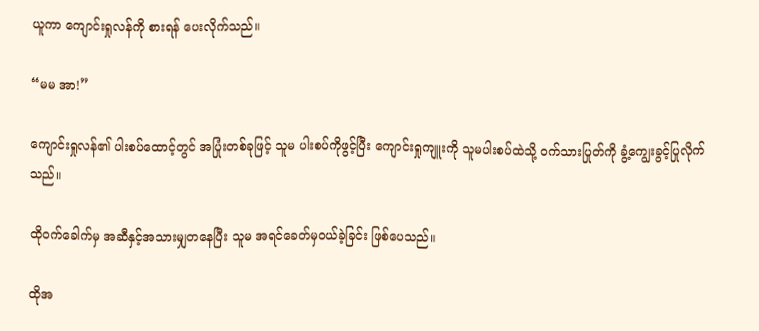ယူကာ ကျောင်းရှုလန်ကို စားရန် ပေးလိုက်သည်။

“မမ အာ!”

ကျောင်းရှုလန်၏ ပါးစပ်ထောင့်တွင် အပြုံးတစ်ခုဖြင့် သူမ ပါးစပ်ကိုဖွင့်ပြီး ကျောင်းရှုကျူးကို သူမပါးစပ်ထဲသို့ ဝက်သားပြုတ်ကို ခွံ့ကျွေးခွင့်ပြုလိုက်သည်။

ထိုဝက်ခေါက်မှ အဆီနှင့်အသားမျှတနေပြီး သူမ အရင်ခေတ်မှဝယ်ခဲ့ခြင်း ဖြစ်ပေသည်။

ထိုအ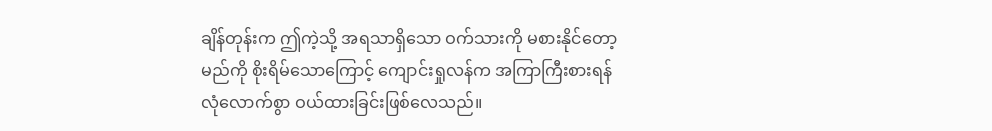ချိန်တုန်းက ဤကဲ့သို့ အရသာရှိသော ဝက်သားကို မစားနိုင်တော့မည်ကို စိုးရိမ်သောကြောင့် ကျောင်းရှုလန်က အကြာကြီးစားရန် လုံလောက်စွာ ဝယ်ထားခြင်းဖြစ်လေသည်။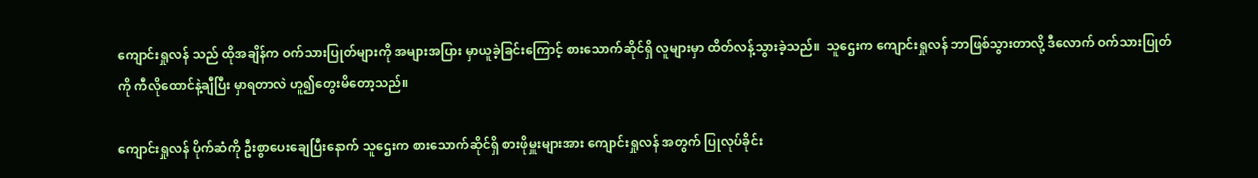ကျောင်းရှုလန် သည် ထိုအချိန်က ဝက်သားပြုတ်များကို အများအပြား မှာယူခဲ့ခြင်းကြောင့် စားသောက်ဆိုင်ရှိ လူများမှာ ထိတ်လန့်သွားခဲ့သည်။  သူဌေးက ကျောင်းရှုလန် ဘာဖြစ်သွားတာလို့ ဒီလောက် ဝက်သားပြုတ်ကို ကီလိုထောင်နဲ့ချီပြီး မှာရတာလဲ ဟူ၍တွေးမိတော့သည်။

ကျောင်းရှုလန် ပိုက်ဆံကို ဦးစွာပေးချေပြီးနောက် သူဌေးက စားသောက်ဆိုင်ရှိ စားဖိုမှူးများအား ကျောင်းရှုလန် အတွက် ပြုလုပ်ခိုင်း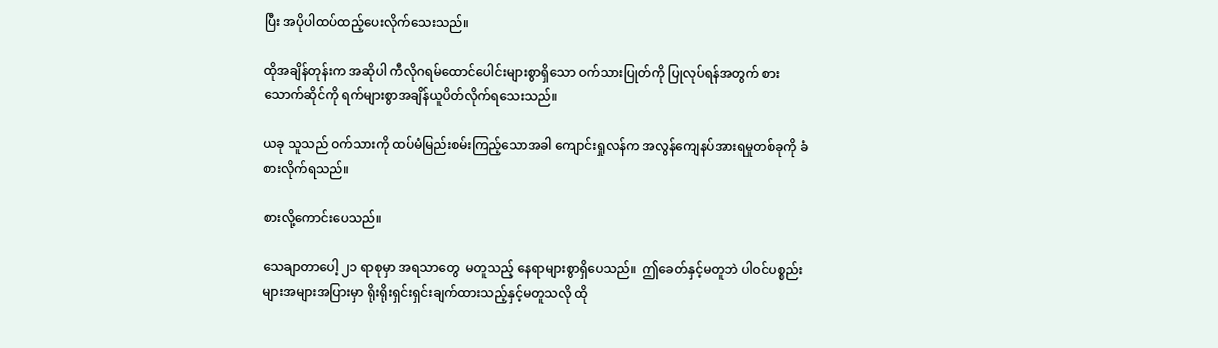ပြီး အပိုပါထပ်ထည့်ပေးလိုက်သေးသည်။

ထိုအချိန်တုန်းက အဆိုပါ ကီလိုဂရမ်ထောင်ပေါင်းများစွာရှိသော ဝက်သားပြုတ်ကို ပြုလုပ်ရန်အတွက် စားသောက်ဆိုင်ကို ရက်များစွာအချိန်ယူပိတ်လိုက်ရသေးသည်။

ယခု သူသည် ဝက်သားကို ထပ်မံမြည်းစမ်းကြည့်သောအခါ ကျောင်းရှုလန်က အလွန်ကျေနပ်အားရမှုတစ်ခုကို ခံစားလိုက်ရသည်။

စားလို့ကောင်းပေသည်။

သေချာတာပေါ့ ၂၁ ရာစုမှာ အရသာတွေ  မတူသည့် နေရာများစွာရှိပေသည်။  ဤခေတ်နှင့်မတူဘဲ ပါဝင်ပစ္စည်းများအများအပြားမှာ ရိုးရိုးရှင်းရှင်းချက်ထားသည့်နှင့်မတူသလို ထို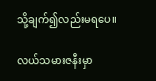သို့ချက်၍လည်းမရပေ။

လယ်သမားဇနီးမှာ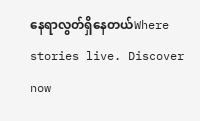နေရာလွတ်ရှိနေတယ်Where stories live. Discover now